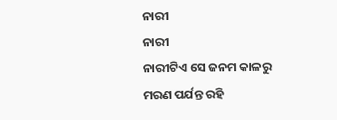ନାରୀ
ନାରୀ
ନାରୀଟିଏ ସେ ଜନମ କାଳରୁ
ମରଣ ପର୍ଯନ୍ତ ରହି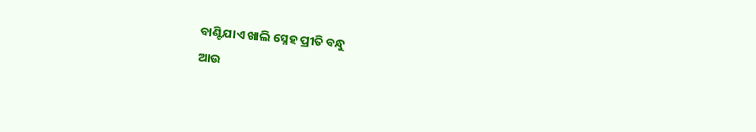ବାଣ୍ଟିଯାଏ ଖାଲି ସ୍ନେହ ପ୍ରୀତି ବନ୍ଧୁ
ଆଉ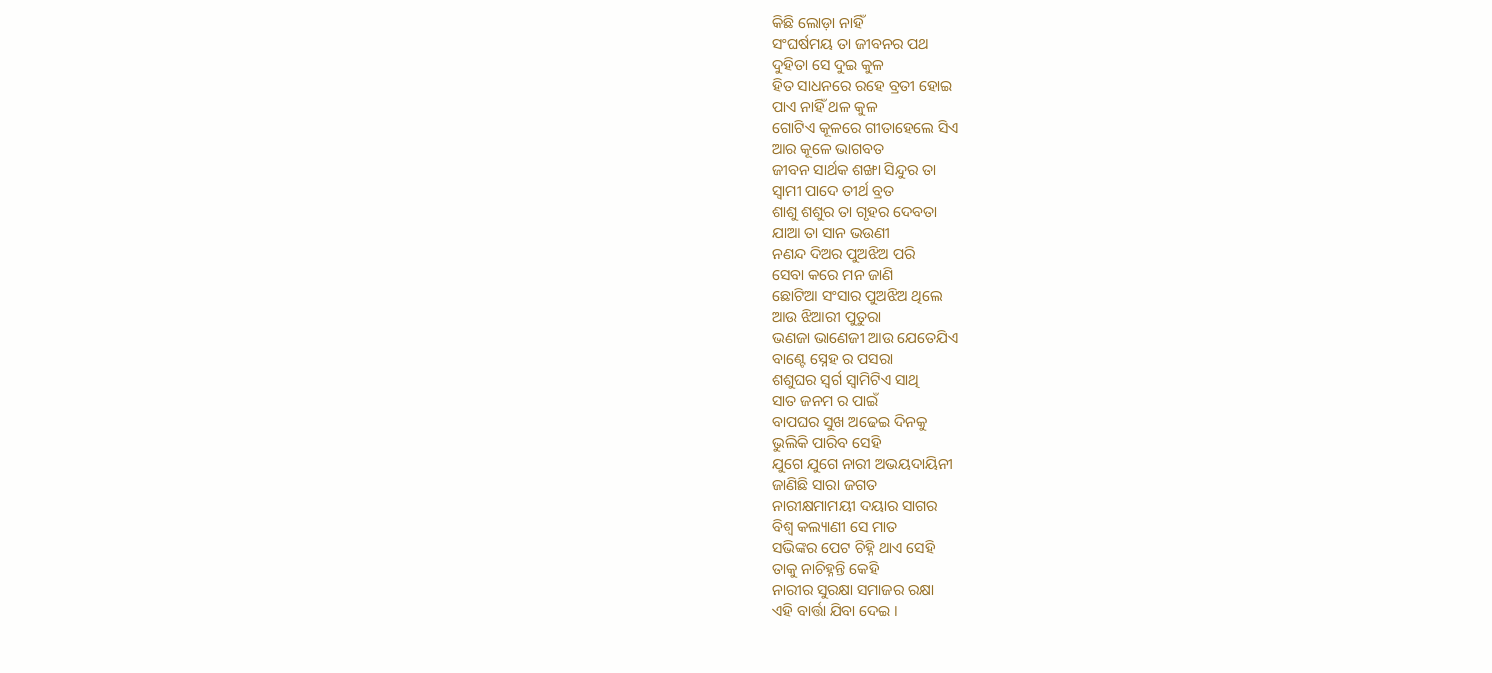କିଛି ଲୋଡ଼ା ନାହିଁ
ସଂଘର୍ଷମୟ ତା ଜୀବନର ପଥ
ଦୁହିତା ସେ ଦୁଇ କୁଳ
ହିତ ସାଧନରେ ରହେ ବ୍ରତୀ ହୋଇ
ପାଏ ନାହିଁ ଥଳ କୁଳ
ଗୋଟିଏ କୂଳରେ ଗୀତାହେଲେ ସିଏ
ଆର କୂଳେ ଭାଗବତ
ଜୀବନ ସାର୍ଥକ ଶଙ୍ଖା ସିନ୍ଦୁର ତା
ସ୍ୱାମୀ ପାଦେ ତୀର୍ଥ ବ୍ରତ
ଶାଶୁ ଶଶୁର ତା ଗୃହର ଦେବତା
ଯାଆ ତା ସାନ ଭଉଣୀ
ନଣନ୍ଦ ଦିଅର ପୁଅଝିଅ ପରି
ସେବା କରେ ମନ ଜାଣି
ଛୋଟିଆ ସଂସାର ପୁଅଝିଅ ଥିଲେ
ଆଉ ଝିଆରୀ ପୁତୁରା
ଭଣଜା ଭାଣେଜୀ ଆଉ ଯେତେଯିଏ
ବାଣ୍ଟେ ସ୍ନେହ ର ପସରା
ଶଶୁଘର ସ୍ୱର୍ଗ ସ୍ୱାମିଟିଏ ସାଥି
ସାତ ଜନମ ର ପାଇଁ
ବାପଘର ସୁଖ ଅଢେଇ ଦିନକୁ
ଭୁଲିକି ପାରିବ ସେହି
ଯୁଗେ ଯୁଗେ ନାରୀ ଅଭୟଦାୟିନୀ
ଜାଣିଛି ସାରା ଜଗତ
ନାରୀକ୍ଷମାମୟୀ ଦୟାର ସାଗର
ବିଶ୍ୱ କଲ୍ୟାଣୀ ସେ ମାତ
ସଭିଙ୍କର ପେଟ ଚିହ୍ନି ଥାଏ ସେହି
ତାକୁ ନାଚିହ୍ନନ୍ତି କେହି
ନାରୀର ସୁରକ୍ଷା ସମାଜର ରକ୍ଷା
ଏହି ବାର୍ତ୍ତା ଯିବା ଦେଇ ।